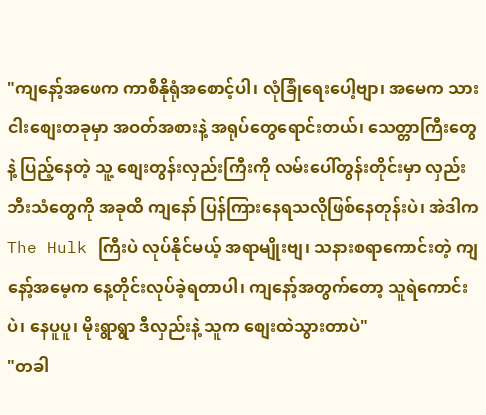"ကျနော့်အဖေက ကာစီနိုရုံအစောင့်ပါ၊ လုံခြုံရေးပေါ့ဗျာ၊ အမေက သားငါးစျေးတခုမှာ အဝတ်အစားနဲ့ အရုပ်တွေရောင်းတယ်၊ သေတ္တာကြီးတွေနဲ့ ပြည့်နေတဲ့ သူ့ စျေးတွန်းလှည်းကြီးကို လမ်းပေါ်တွန်းတိုင်းမှာ လှည်းဘီးသံတွေကို အခုထိ ကျနော် ပြန်ကြားနေရသလိုဖြစ်နေတုန်းပဲ၊ အဲဒါက The Hulk ကြီးပဲ လုပ်နိုင်မယ့် အရာမျိုးဗျ၊ သနားစရာကောင်းတဲ့ ကျနော့်အမေ့က နေ့တိုင်းလုပ်ခဲ့ရတာပါ၊ ကျနော့်အတွက်တော့ သူရဲကောင်းပဲ၊ နေပူပူ၊ မိုးရွာရွာ ဒီလှည်းနဲ့ သူက စျေးထဲသွားတာပဲ"
"တခါ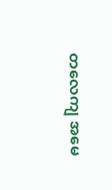တလေကျ အမေ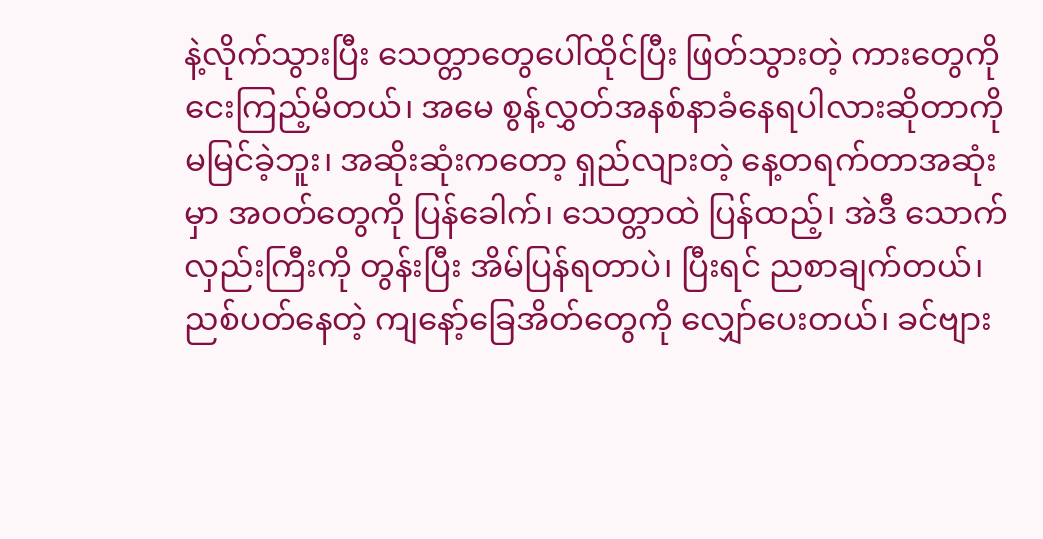နဲ့လိုက်သွားပြီး သေတ္တာတွေပေါ်ထိုင်ပြီး ဖြတ်သွားတဲ့ ကားတွေကို ငေးကြည့်မိတယ်၊ အမေ စွန့်လွှတ်အနစ်နာခံနေရပါလားဆိုတာကို မမြင်ခဲ့ဘူး၊ အဆိုးဆုံးကတော့ ရှည်လျားတဲ့ နေ့တရက်တာအဆုံးမှာ အဝတ်တွေကို ပြန်ခေါက်၊ သေတ္တာထဲ ပြန်ထည့်၊ အဲဒီ သောက်လှည်းကြီးကို တွန်းပြီး အိမ်ပြန်ရတာပဲ၊ ပြီးရင် ညစာချက်တယ်၊ ညစ်ပတ်နေတဲ့ ကျနော့်ခြေအိတ်တွေကို လျှော်ပေးတယ်၊ ခင်ဗျား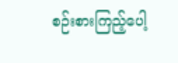စဉ်းစားကြည့်ပေါ့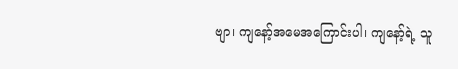ဗျာ၊ ကျနော့်အမေအကြောင်းပါ၊ ကျနော့်ရဲ့ သူ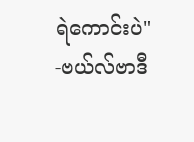ရဲကောင်းပဲ"
-ဗယ်လ်ဗာဒီ